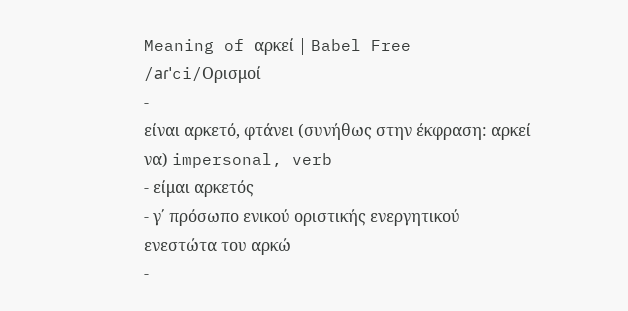Meaning of αρκεί | Babel Free
/aɾˈci/Ορισμοί
-
είναι αρκετό, φτάνει (συνήθως στην έκφραση: αρκεί να) impersonal, verb
- είμαι αρκετός
- γ΄ πρόσωπο ενικού οριστικής ενεργητικού ενεστώτα του αρκώ
-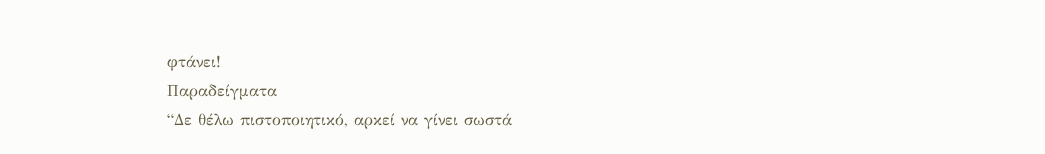φτάνει!
Παραδείγματα
“Δε θέλω πιστοποιητικό, αρκεί να γίνει σωστά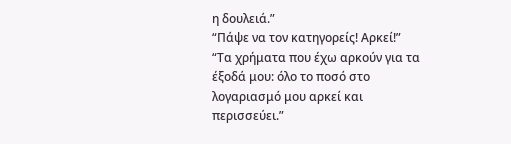η δουλειά.”
“Πάψε να τον κατηγορείς! Αρκεί!”
“Τα χρήματα που έχω αρκούν για τα έξοδά μου: όλο το ποσό στο λογαριασμό μου αρκεί και περισσεύει.”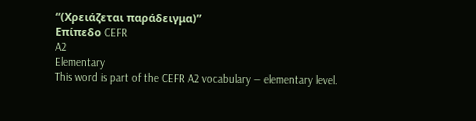“(Χρειάζεται παράδειγμα)”
Επίπεδο CEFR
A2
Elementary
This word is part of the CEFR A2 vocabulary — elementary level.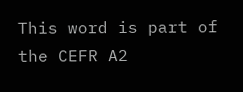This word is part of the CEFR A2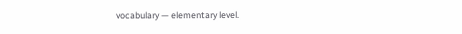vocabulary — elementary level.